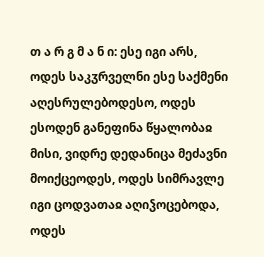თ ა რ გ მ ა ნ ი: ესე იგი არს, ოდეს საკჳრველნი ესე საქმენი აღესრულებოდესო, ოდეს ესოდენ განეფინა წყალობაჲ მისი, ვიდრე დედანიცა მეძავნი მოიქცეოდეს, ოდეს სიმრავლე იგი ცოდვათაჲ აღიჴოცებოდა, ოდეს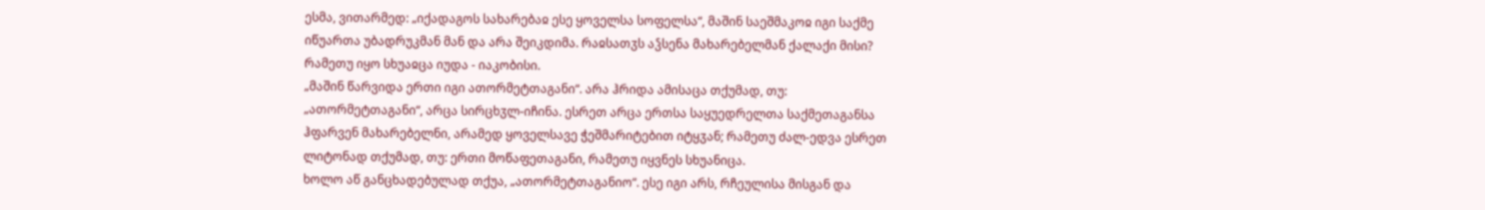ესმა, ვითარმედ: „იქადაგოს სახარებაჲ ესე ყოველსა სოფელსა“, მაშინ საეშმაკოჲ იგი საქმე იწუართა უბადრუკმან მან და არა შეიკდიმა. რაჲსათჳს აჴსენა მახარებელმან ქალაქი მისი? რამეთუ იყო სხუაჲცა იუდა - იაკობისი.
„მაშინ წარვიდა ერთი იგი ათორმეტთაგანი“. არა ჰრიდა ამისაცა თქუმად, თუ: „ათორმეტთაგანი“, არცა სირცხჳლ-იჩინა. ესრეთ არცა ერთსა საყუედრელთა საქმეთაგანსა ჰფარვენ მახარებელნი, არამედ ყოველსავე ჭეშმარიტებით იტყჳან; რამეთუ ძალ-ედვა ესრეთ ლიტონად თქუმად, თუ: ერთი მოწაფეთაგანი, რამეთუ იყვნეს სხუანიცა.
ხოლო აწ განცხადებულად თქუა, „ათორმეტთაგანიო“. ესე იგი არს, რჩეულისა მისგან და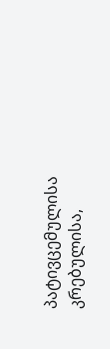პატივცემულისა კრებულისა,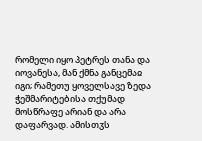რომელი იყო პეტრეს თანა და იოვანესა, მან ქმნა განცემაჲ იგი; რამეთუ ყოველსავე ზედა ჭეშმარიტებისა თქუმად მოსწრაფე არიან და არა დაფარვად. ამისთჳს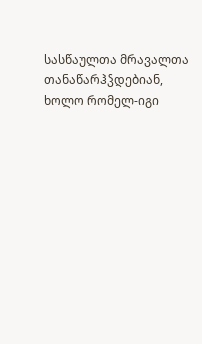სასწაულთა მრავალთა თანაწარჰჴდებიან, ხოლო რომელ-იგი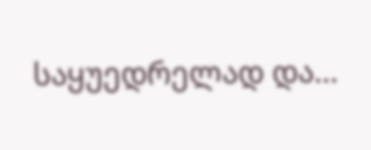საყუედრელად და...